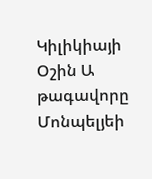Կիլիկիայի Օշին Ա թագավորը Մոնպելյեի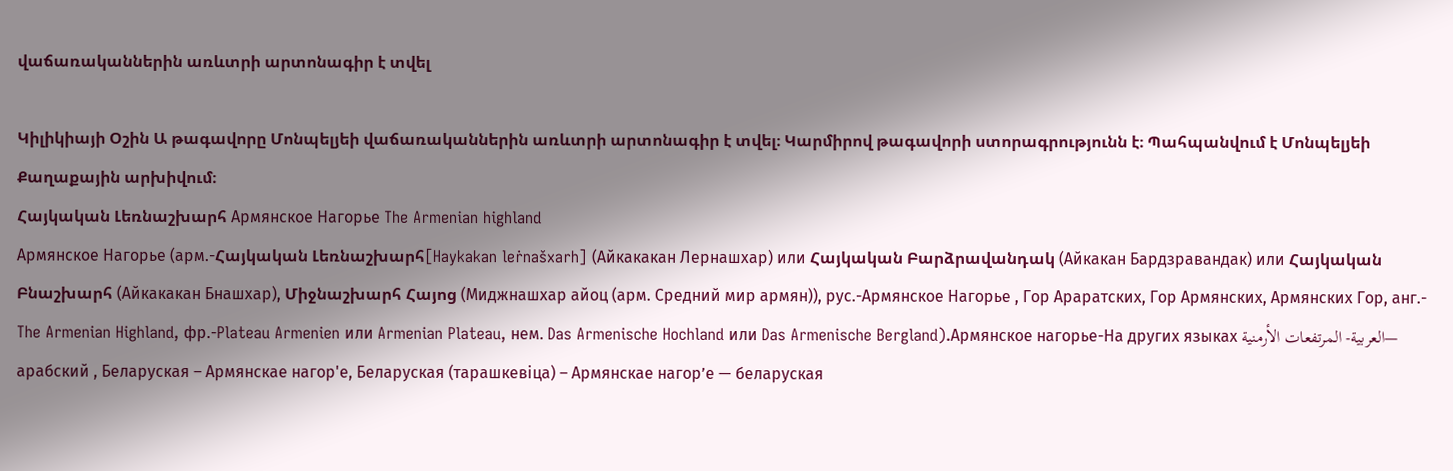վաճառականներին առևտրի արտոնագիր է տվել

Կիլիկիայի Օշին Ա թագավորը Մոնպելյեի վաճառականներին առևտրի արտոնագիր է տվել։ Կարմիրով թագավորի ստորագրությունն է։ Պահպանվում է Մոնպելյեի Քաղաքային արխիվում։
Հայկական Լեռնաշխարհ Армянское Нагорье The Armenian highland
Армянское Нагорье (арм.-Հայկական Լեռնաշխարհ[Haykakan leṙnašxarh] (Айкакакан Лернашхар) или Հայկական Բարձրավանդակ (Айкакан Бардзравандак) или Հայկական Բնաշխարհ (Айкакакан Бнашхар), Միջնաշխարհ Հայոց (Миджнашхар айоц (арм. Средний мир армян)), рус.-Армянское Нагорье , Гор Араратских, Гор Армянских, Армянских Гор, анг.- The Armenian Highland, фр.-Plateau Armenien или Armenian Plateau, нем. Das Armenische Hochland или Das Armenische Bergland).Армянское нагорье-На других языках العربية- المرتفعات الأرمنية— арабский , Беларуская – Армянскае нагор'е, Беларуская (тарашкевіца) – Армянскае нагор’е — беларуская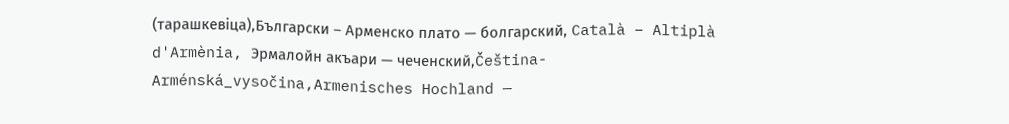(тарашкевіца),Български – Арменско плато — болгарский, Català – Altiplà d'Armènia, Эрмалойн акъари — чеченский,Čeština-Arménská_vysočina,Armenisches Hochland —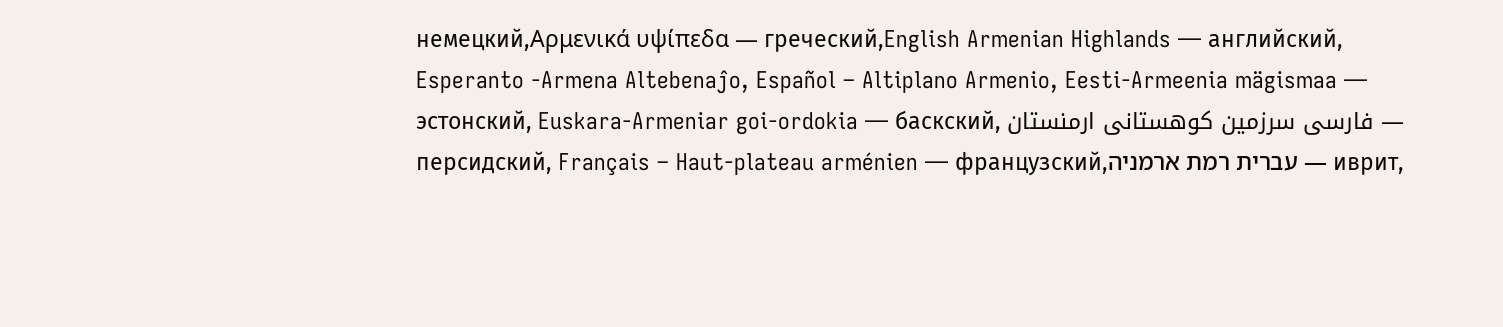немецкий,Αρμενικά υψίπεδα — греческий,English Armenian Highlands — английский, Esperanto -Armena Altebenaĵo, Español – Altiplano Armenio, Eesti-Armeenia mägismaa — эстонский, Euskara-Armeniar goi-ordokia — баскский, فارسی سرزمین کوهستانی ارمنستان — персидский, Français – Haut-plateau arménien — французский,עברית רמת ארמניה — иврит,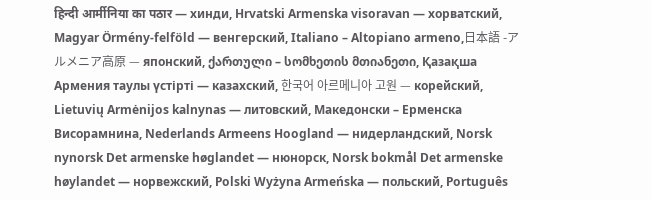हिन्दी आर्मीनिया का पठार — хинди, Hrvatski Armenska visoravan — хорватский, Magyar Örmény-felföld — венгерский, Italiano – Altopiano armeno,日本語 -アルメニア高原 — японский, ქართული – სომხეთის მთიანეთი, Қазақша Армения таулы үстірті — казахский, 한국어 아르메니아 고원 — корейский, Lietuvių Armėnijos kalnynas — литовский, Македонски – Ерменска Висорамнина, Nederlands Armeens Hoogland — нидерландский, Norsk nynorsk Det armenske høglandet — нюнорск, Norsk bokmål Det armenske høylandet — норвежский, Polski Wyżyna Armeńska — польский, Português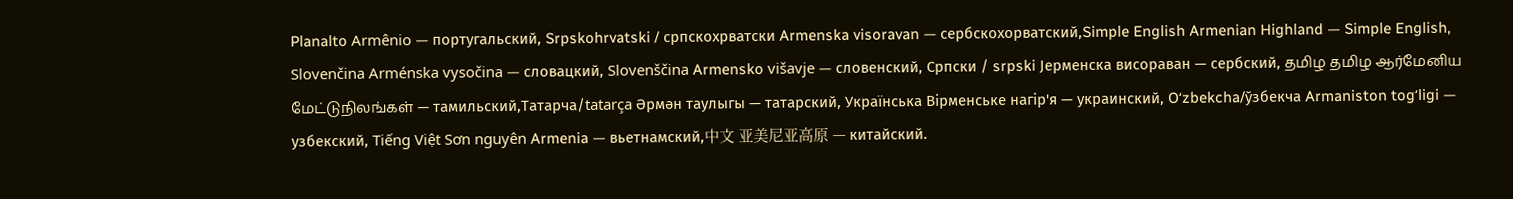Planalto Armênio — португальский, Srpskohrvatski / српскохрватски Armenska visoravan — сербскохорватский,Simple English Armenian Highland — Simple English, Slovenčina Arménska vysočina — словацкий, Slovenščina Armensko višavje — словенский, Српски / srpski Јерменска висораван — сербский, தமிழ தமிழ ஆர்மேனிய மேட்டுநிலங்கள் — тамильский,Татарча/tatarça Әрмән таулыгы — татарский, Українська Вірменське нагір'я — украинский, Oʻzbekcha/ўзбекча Armaniston togʻligi — узбекский, Tiếng Việt Sơn nguyên Armenia — вьетнамский,中文 亚美尼亚高原 — китайский.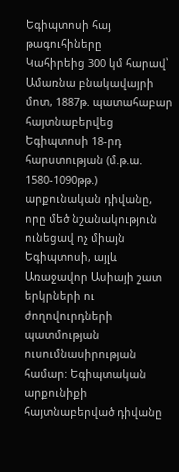Եգիպտոսի հայ թագուհիները
Կահիրեից 300 կմ հարավ՝ Ամառնա բնակավայրի մոտ, 1887թ. պատահաբար հայտնաբերվեց Եգիպտոսի 18-րդ հարստության (մ.թ.ա. 1580-1090թթ.) արքունական դիվանը, որը մեծ նշանակություն ունեցավ ոչ միայն Եգիպտոսի, այլև Առաջավոր Ասիայի շատ երկրների ու ժողովուրդների պատմության ուսումնասիրության համար: Եգիպտական արքունիքի հայտնաբերված դիվանը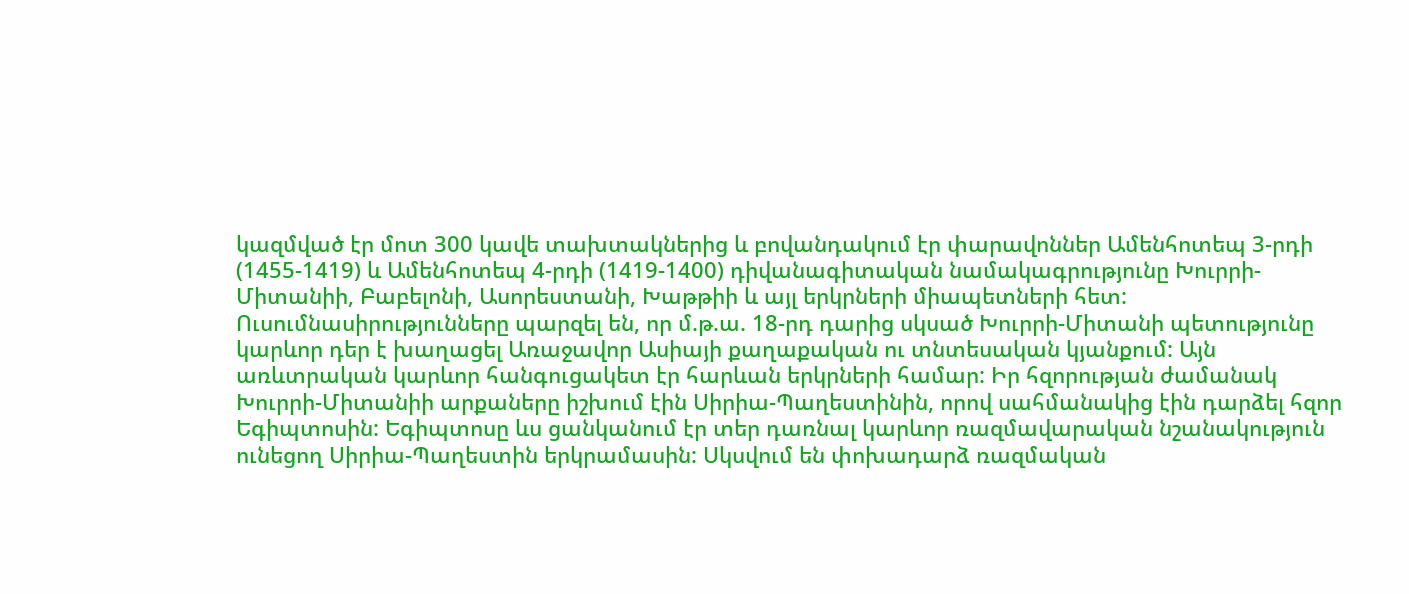կազմված էր մոտ 300 կավե տախտակներից և բովանդակում էր փարավոններ Ամենհոտեպ 3-րդի (1455-1419) և Ամենհոտեպ 4-րդի (1419-1400) դիվանագիտական նամակագրությունը Խուրրի-Միտանիի, Բաբելոնի, Ասորեստանի, Խաթթիի և այլ երկրների միապետների հետ: Ուսումնասիրությունները պարզել են, որ մ.թ.ա. 18-րդ դարից սկսած Խուրրի-Միտանի պետությունը կարևոր դեր է խաղացել Առաջավոր Ասիայի քաղաքական ու տնտեսական կյանքում: Այն առևտրական կարևոր հանգուցակետ էր հարևան երկրների համար: Իր հզորության ժամանակ Խուրրի-Միտանիի արքաները իշխում էին Սիրիա-Պաղեստինին, որով սահմանակից էին դարձել հզոր Եգիպտոսին: Եգիպտոսը ևս ցանկանում էր տեր դառնալ կարևոր ռազմավարական նշանակություն ունեցող Սիրիա-Պաղեստին երկրամասին: Սկսվում են փոխադարձ ռազմական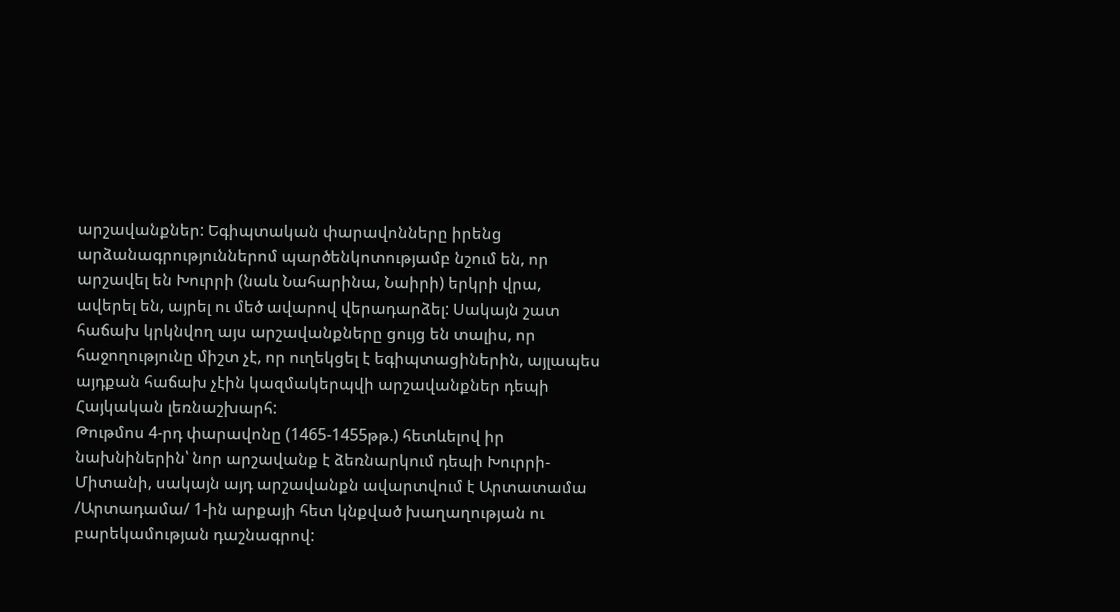արշավանքներ: Եգիպտական փարավոնները իրենց արձանագրություններոմ պարծենկոտությամբ նշում են, որ արշավել են Խուրրի (նաև Նահարինա, Նաիրի) երկրի վրա, ավերել են, այրել ու մեծ ավարով վերադարձել: Սակայն շատ հաճախ կրկնվող այս արշավանքները ցույց են տալիս, որ հաջողությունը միշտ չէ, որ ուղեկցել է եգիպտացիներին, այլապես այդքան հաճախ չէին կազմակերպվի արշավանքներ դեպի Հայկական լեռնաշխարհ:
Թութմոս 4-րդ փարավոնը (1465-1455թթ.) հետևելով իր նախնիներին՝ նոր արշավանք է ձեռնարկում դեպի Խուրրի-Միտանի, սակայն այդ արշավանքն ավարտվում է Արտատամա /Արտադամա/ 1-ին արքայի հետ կնքված խաղաղության ու բարեկամության դաշնագրով: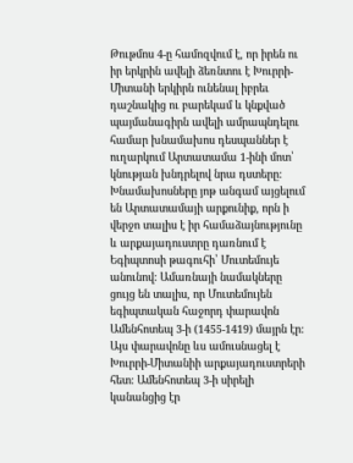Թութմոս 4-ը համոզվում է, որ իրեն ու իր երկրին ավելի ձեռնտու է Խուրրի-Միտանի երկիրն ունենալ իբրեւ դաշնակից ու բարեկամ և կնքված պայմանագիրն ավելի ամրապնդելու համար խնամախոս դեսպաններ է ուղարկում Արտատամա 1-ինի մոտ՝ կնության խնդրելով նրա դստերը: Խնամախոսները յոթ անգամ այցելում են Արտատամայի արքունիք, որն ի վերջո տալիս է իր համաձայնությունը և արքայադուստրը դառնում է Եգիպտոսի թագուհի՝ Մուտեմույե անունով: Ամառնայի նամակները ցույց են տալիս, որ Մուտեմույեն եգիպտական հաջորդ փարավոն Ամենհոտեպ 3-ի (1455-1419) մայրն էր: Այս փարավոնը ևս ամուսնացել է Խուրրի-Միտանիի արքայադուստրերի հետ: Ամենհոտեպ 3-ի սիրելի կանանցից էր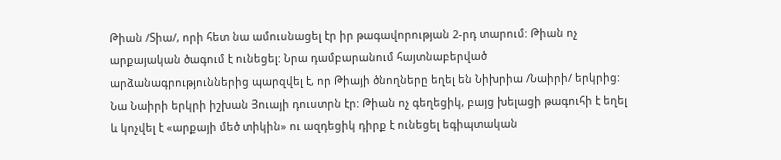Թիան /Տիա/, որի հետ նա ամուսնացել էր իր թագավորության 2-րդ տարում: Թիան ոչ արքայական ծագում է ունեցել: Նրա դամբարանում հայտնաբերված արձանագրություններից պարզվել է, որ Թիայի ծնողները եղել են Նիխրիա /Նաիրի/ երկրից: Նա Նաիրի երկրի իշխան Յուայի դուստրն էր: Թիան ոչ գեղեցիկ, բայց խելացի թագուհի է եղել և կոչվել է «արքայի մեծ տիկին» ու ազդեցիկ դիրք է ունեցել եգիպտական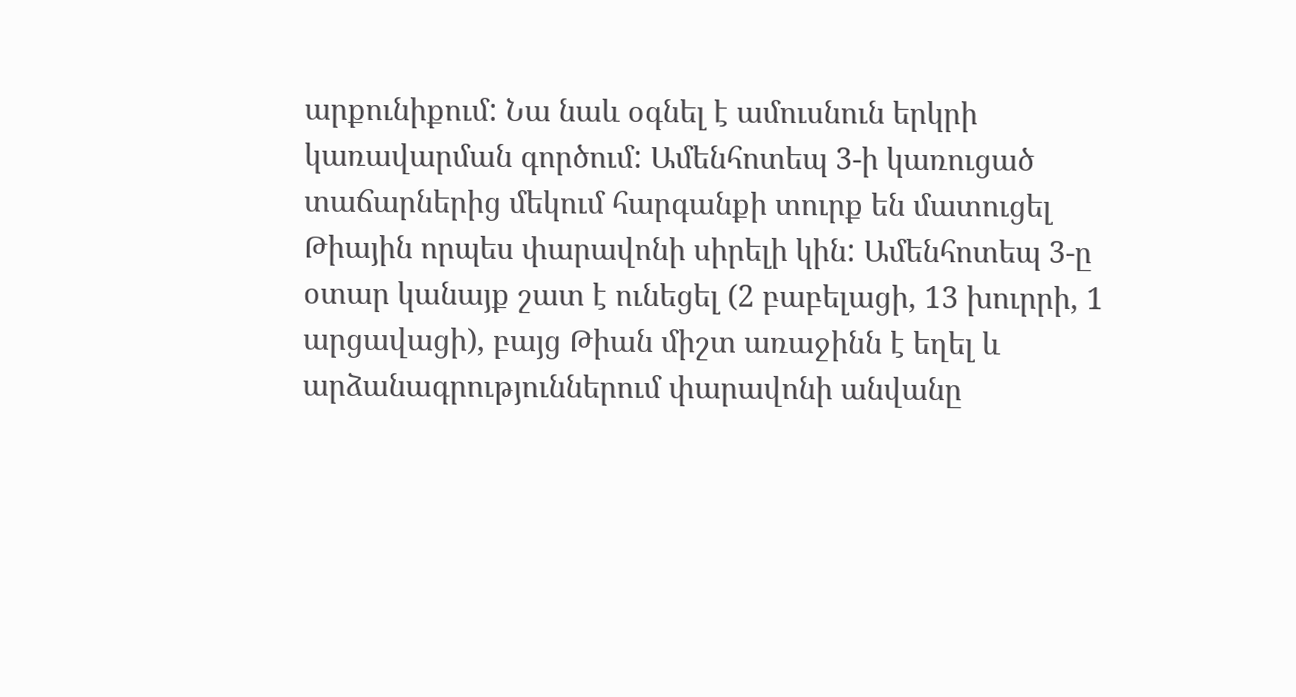արքունիքում: Նա նաև օգնել է ամուսնուն երկրի կառավարման գործում: Ամենհոտեպ 3-ի կառուցած տաճարներից մեկում հարգանքի տուրք են մատուցել Թիային որպես փարավոնի սիրելի կին: Ամենհոտեպ 3-ը օտար կանայք շատ է ունեցել (2 բաբելացի, 13 խուրրի, 1 արցավացի), բայց Թիան միշտ առաջինն է եղել և արձանագրություններում փարավոնի անվանը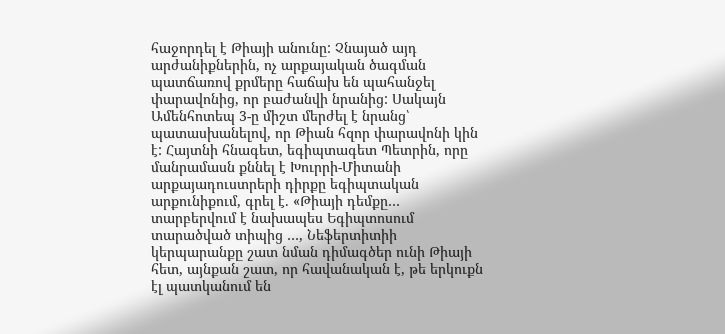հաջորդել է Թիայի անունը: Չնայած այդ արժանիքներին, ոչ արքայական ծագման պատճառով քրմերը հաճախ են պահանջել փարավոնից, որ բաժանվի նրանից: Սակայն Ամենհոտեպ 3-ը միշտ մերժել է նրանց՝ պատասխանելով, որ Թիան հզոր փարավոնի կին է: Հայտնի հնագետ, եգիպտագետ Պետրին, որը մանրամասն քննել է Խուրրի-Միտանի արքայադուստրերի դիրքը եգիպտական արքունիքում, գրել է. «Թիայի դեմքը… տարբերվում է նախապես Եգիպտոսում տարածված տիպից …, Նեֆերտիտիի կերպարանքը շատ նման դիմագծեր ունի Թիայի հետ, այնքան շատ, որ հավանական է, թե երկուքն էլ պատկանում են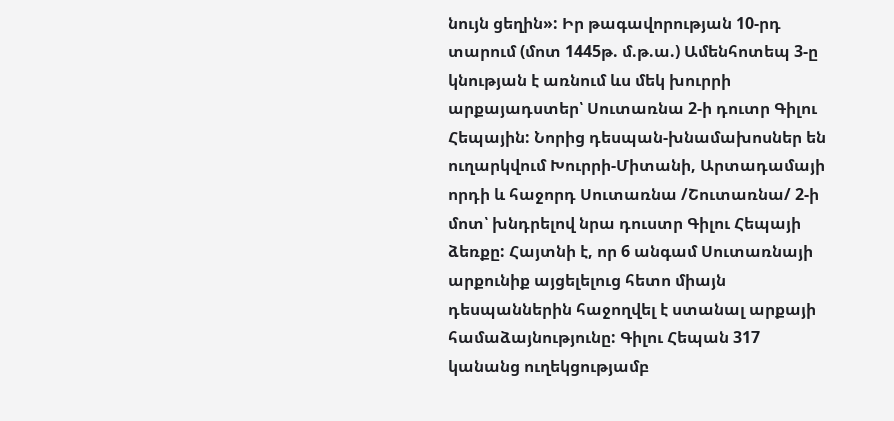նույն ցեղին»: Իր թագավորության 10-րդ տարում (մոտ 1445թ. մ.թ.ա.) Ամենհոտեպ 3-ը կնության է առնում ևս մեկ խուրրի արքայադստեր՝ Սուտառնա 2-ի դուտր Գիլու Հեպային: Նորից դեսպան-խնամախոսներ են ուղարկվում Խուրրի-Միտանի, Արտադամայի որդի և հաջորդ Սուտառնա /Շուտառնա/ 2-ի մոտ՝ խնդրելով նրա դուստր Գիլու Հեպայի ձեռքը: Հայտնի է, որ 6 անգամ Սուտառնայի արքունիք այցելելուց հետո միայն դեսպաններին հաջողվել է ստանալ արքայի համաձայնությունը: Գիլու Հեպան 317 կանանց ուղեկցությամբ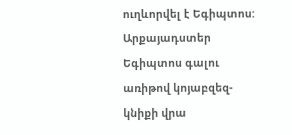ուղևորվել է Եգիպտոս: Արքայադստեր Եգիպտոս գալու առիթով կոյաբզեզ-կնիքի վրա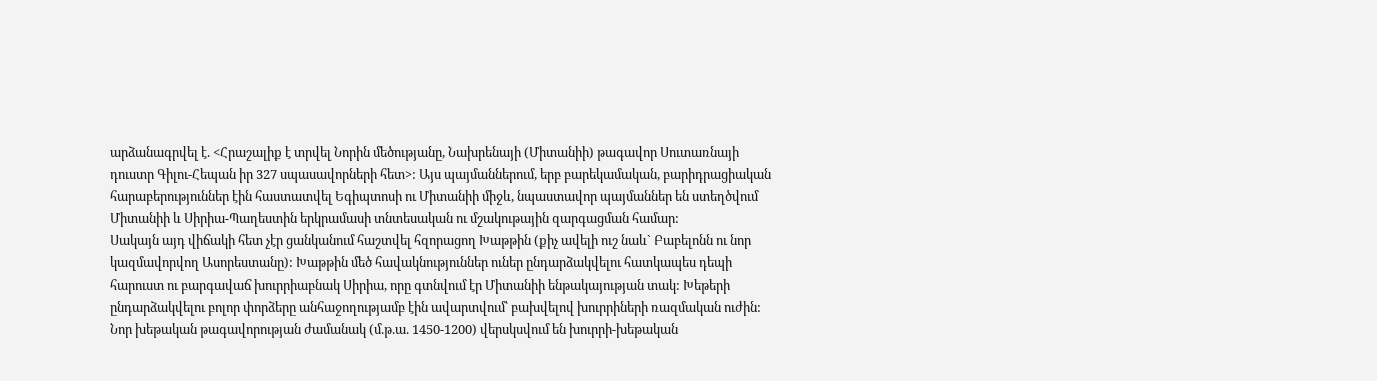արձանագրվել է. <Հրաշալիք է տրվել Նորին մեծությանը, Նախրենայի (Միտանիի) թագավոր Սուտառնայի դուստր Գիլու-Հեպան իր 327 սպասավորների հետ>: Այս պայմաններում, երբ բարեկամական, բարիդրացիական հարաբերություններ էին հաստատվել Եգիպտոսի ու Միտանիի միջև, նպաստավոր պայմաններ են ստեղծվում Միտանիի և Սիրիա-Պաղեստին երկրամասի տնտեսական ու մշակութային զարգացման համար:
Սակայն այդ վիճակի հետ չէր ցանկանում հաշտվել հզորացող Խաթթին (քիչ ավելի ուշ նաև` Բաբելոնն ու նոր կազմավորվող Ասորեստանը): Խաթթին մեծ հավակնություններ ուներ ընդարձակվելու հատկապես դեպի հարուստ ու բարգավաճ խուրրիաբնակ Սիրիա, որը գտնվում էր Միտանիի ենթակայության տակ: Խեթերի ընդարձակվելու բոլոր փորձերը անհաջողությամբ էին ավարտվում՝ բախվելով խուրրիների ռազմական ուժին: Նոր խեթական թագավորության ժամանակ (մ.թ.ա. 1450-1200) վերսկսվում են խուրրի-խեթական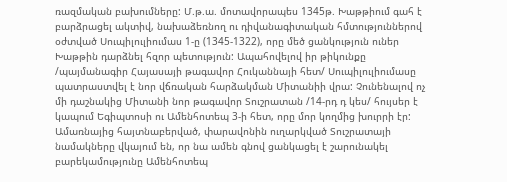ռազմական բախումները: Մ.թ.ա. մոտավորապես 1345թ. Խաթթիում գահ է բարձրացել ակտիվ, նախաձեռնող ու դիվանագիտական հմտություններով օժտված Սուպիլուլիումաս 1-ը (1345-1322), որը մեծ ցանկություն ուներ Խաթթին դարձնել հզոր պետություն: Ապահովելով իր թիկունքը /պայմանագիր Հայասայի թագավոր Հուկաննայի հետ/ Սուպիլուլիումասը պատրաստվել է նոր վճռական հարձակման Միտանիի վրա: Չունենալով ոչ մի դաշնակից Միտանի նոր թագավոր Տուշրատան /14-րդ դ կես/ հույսեր է կապում Եգիպտոսի ու Ամենհոտեպ 3-ի հետ, որը մոր կողմից խուրրի էր: Ամառնայից հայտնաբերված, փարավոնին ուղարկված Տուշրատայի նամակները վկայում են, որ նա ամեն գնով ցանկացել է շարունակել բարեկամությունը Ամենհոտեպ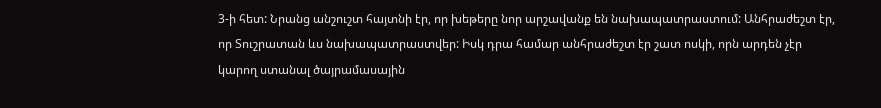3-ի հետ: Նրանց անշուշտ հայտնի էր, որ խեթերը նոր արշավանք են նախապատրաստում: Անհրաժեշտ էր, որ Տուշրատան ևս նախապատրաստվեր: Իսկ դրա համար անհրաժեշտ էր շատ ոսկի, որն արդեն չէր կարող ստանալ ծայրամասային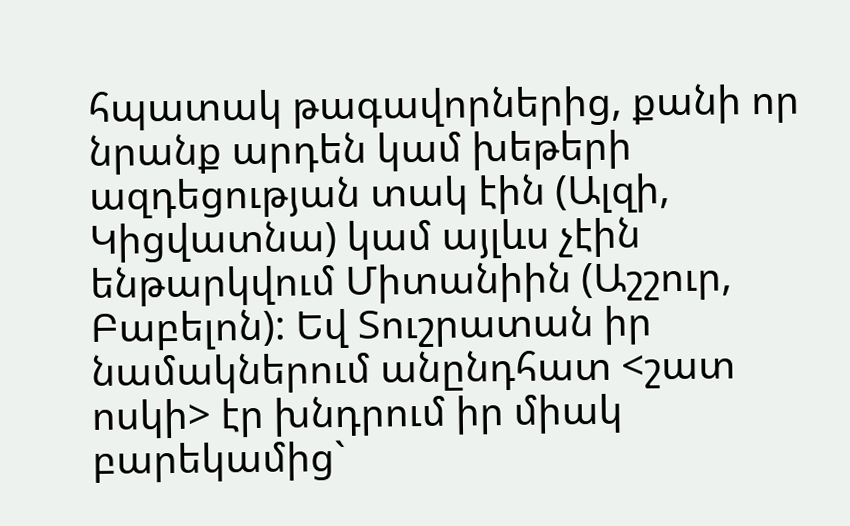հպատակ թագավորներից, քանի որ նրանք արդեն կամ խեթերի ազդեցության տակ էին (Ալզի, Կիցվատնա) կամ այլևս չէին ենթարկվում Միտանիին (Աշշուր, Բաբելոն): Եվ Տուշրատան իր նամակներում անընդհատ <շատ ոսկի> էր խնդրում իր միակ բարեկամից`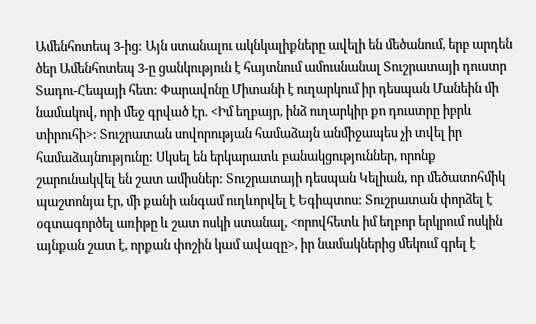Ամենհոտեպ 3-ից: Այն ստանալու ակնկալիքները ավելի են մեծանում, երբ արդեն ծեր Ամենհոտեպ 3-ը ցանկություն է հայտնում ամուսնանալ Տուշրատայի դուստր Տադու-Հեպայի հետ: Փարավոնը Միտանի է ուղարկում իր դեսպան Մանեին մի նամակով, որի մեջ գրված էր. <Իմ եղբայր, ինձ ուղարկիր քո դուստրը իբրև տիրուհի>: Տուշրատան սովորության համաձայն անմիջապես չի տվել իր համաձայնությունը: Սկսել են երկարատև բանակցություններ, որոնք շարունակվել են շատ ամիսներ: Տուշրատայի դեսպան Կելիան, որ մեծատոհմիկ պաշտոնյա էր, մի քանի անգամ ուղևորվել է Եգիպտոս: Տուշրատան փորձել է օգտագործել առիթը և շատ ոսկի ստանալ, <որովհետև իմ եղբոր երկրում ոսկին այնքան շատ է, որքան փոշին կամ ավազը>, իր նամակներից մեկում գրել է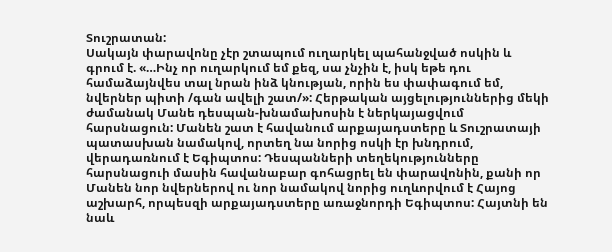Տուշրատան:
Սակայն փարավոնը չէր շտապում ուղարկել պահանջված ոսկին և գրում է. «…Ինչ որ ուղարկում եմ քեզ, սա չնչին է, իսկ եթե դու համաձայնվես տալ նրան ինձ կնության, որին ես փափագում եմ, նվերներ պիտի /գան ավելի շատ/»: Հերթական այցելություններից մեկի ժամանակ Մանե դեսպան-խնամախոսին է ներկայացվում հարսնացուն: Մանեն շատ է հավանում արքայադստերը և Տուշրատայի պատասխան նամակով, որտեղ նա նորից ոսկի էր խնդրում, վերադառնում է Եգիպտոս: Դեսպանների տեղեկությունները հարսնացուի մասին հավանաբար գոհացրել են փարավոնին, քանի որ Մանեն նոր նվերներով ու նոր նամակով նորից ուղևորվում է Հայոց աշխարհ, որպեսզի արքայադստերը առաջնորդի Եգիպտոս: Հայտնի են նաև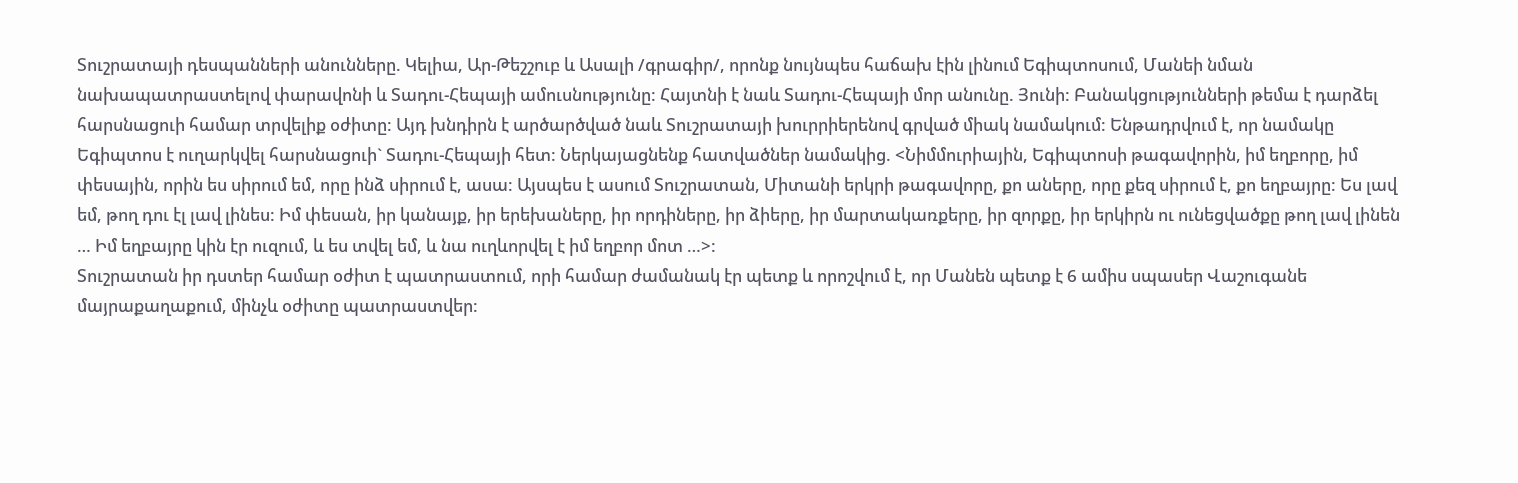Տուշրատայի դեսպանների անունները. Կելիա, Ար-Թեշշուբ և Ասալի /գրագիր/, որոնք նույնպես հաճախ էին լինում Եգիպտոսում, Մանեի նման նախապատրաստելով փարավոնի և Տադու-Հեպայի ամուսնությունը: Հայտնի է նաև Տադու-Հեպայի մոր անունը. Յունի: Բանակցությունների թեմա է դարձել հարսնացուի համար տրվելիք օժիտը: Այդ խնդիրն է արծարծված նաև Տուշրատայի խուրրիերենով գրված միակ նամակում: Ենթադրվում է, որ նամակը Եգիպտոս է ուղարկվել հարսնացուի` Տադու-Հեպայի հետ: Ներկայացնենք հատվածներ նամակից. <Նիմմուրիային, Եգիպտոսի թագավորին, իմ եղբորը, իմ փեսային, որին ես սիրում եմ, որը ինձ սիրում է, ասա: Այսպես է ասում Տուշրատան, Միտանի երկրի թագավորը, քո աները, որը քեզ սիրում է, քո եղբայրը: Ես լավ եմ, թող դու էլ լավ լինես: Իմ փեսան, իր կանայք, իր երեխաները, իր որդիները, իր ձիերը, իր մարտակառքերը, իր զորքը, իր երկիրն ու ունեցվածքը թող լավ լինեն … Իմ եղբայրը կին էր ուզում, և ես տվել եմ, և նա ուղևորվել է իմ եղբոր մոտ …>:
Տուշրատան իր դստեր համար օժիտ է պատրաստում, որի համար ժամանակ էր պետք և որոշվում է, որ Մանեն պետք է 6 ամիս սպասեր Վաշուգանե մայրաքաղաքում, մինչև օժիտը պատրաստվեր: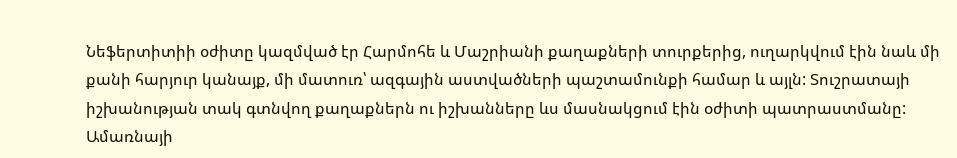Նեֆերտիտիի օժիտը կազմված էր Հարմոհե և Մաշրիանի քաղաքների տուրքերից, ուղարկվում էին նաև մի քանի հարյուր կանայք, մի մատուռ՝ ազգային աստվածների պաշտամունքի համար և այլն: Տուշրատայի իշխանության տակ գտնվող քաղաքներն ու իշխանները ևս մասնակցում էին օժիտի պատրաստմանը: Ամառնայի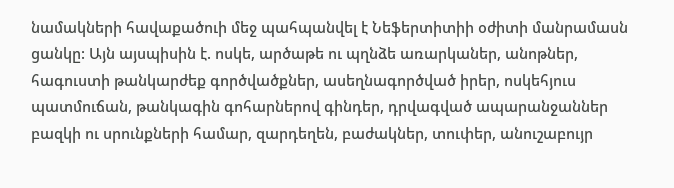նամակների հավաքածուի մեջ պահպանվել է Նեֆերտիտիի օժիտի մանրամասն ցանկը: Այն այսպիսին է. ոսկե, արծաթե ու պղնձե առարկաներ, անոթներ, հագուստի թանկարժեք գործվածքներ, ասեղնագործված իրեր, ոսկեհյուս պատմուճան, թանկագին գոհարներով գինդեր, դրվագված ապարանջաններ բազկի ու սրունքների համար, զարդեղեն, բաժակներ, տուփեր, անուշաբույր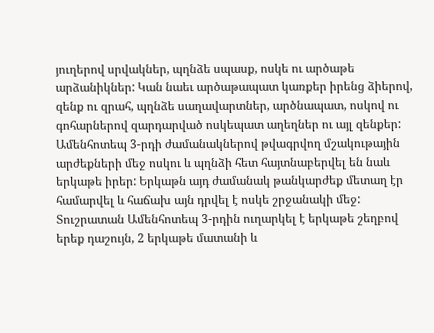յուղերով սրվակներ, պղնձե սպասք, ոսկե ու արծաթե արձանիկներ: Կան նաեւ արծաթապատ կառքեր իրենց ձիերով, զենք ու զրահ, պղնձե սաղավարտներ, արծնապատ, ոսկով ու գոհարներով զարդարված ոսկեպատ աղեղներ ու այլ զենքեր: Ամենհոտեպ 3-րդի ժամանակներով թվագրվող մշակութային արժեքների մեջ ոսկու և պղնձի հետ հայտնաբերվել են նաև երկաթե իրեր: Երկաթն այդ ժամանակ թանկարժեք մետաղ էր համարվել և հաճախ այն դրվել է ոսկե շրջանակի մեջ: Տուշրատան Ամենհոտեպ 3-րդին ուղարկել է երկաթե շեղբով երեք դաշույն, 2 երկաթե մատանի և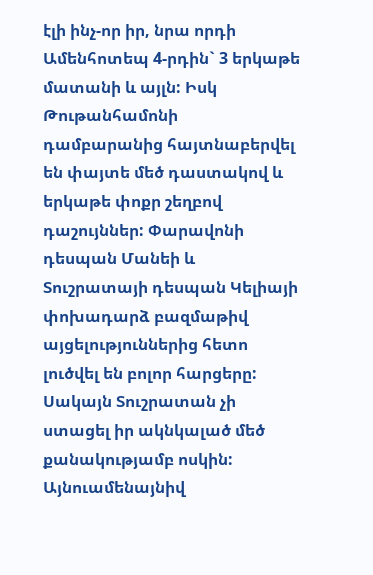էլի ինչ-որ իր, նրա որդի Ամենհոտեպ 4-րդին` 3 երկաթե մատանի և այլն: Իսկ Թութանհամոնի դամբարանից հայտնաբերվել են փայտե մեծ դաստակով և երկաթե փոքր շեղբով դաշույններ: Փարավոնի դեսպան Մանեի և Տուշրատայի դեսպան Կելիայի փոխադարձ բազմաթիվ այցելություններից հետո լուծվել են բոլոր հարցերը: Սակայն Տուշրատան չի ստացել իր ակնկալած մեծ քանակությամբ ոսկին: Այնուամենայնիվ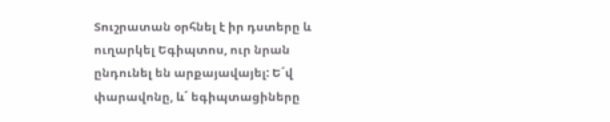Տուշրատան օրհնել է իր դստերը և ուղարկել Եգիպտոս, ուր նրան ընդունել են արքայավայել: Ե´վ փարավոնը, և´ եգիպտացիները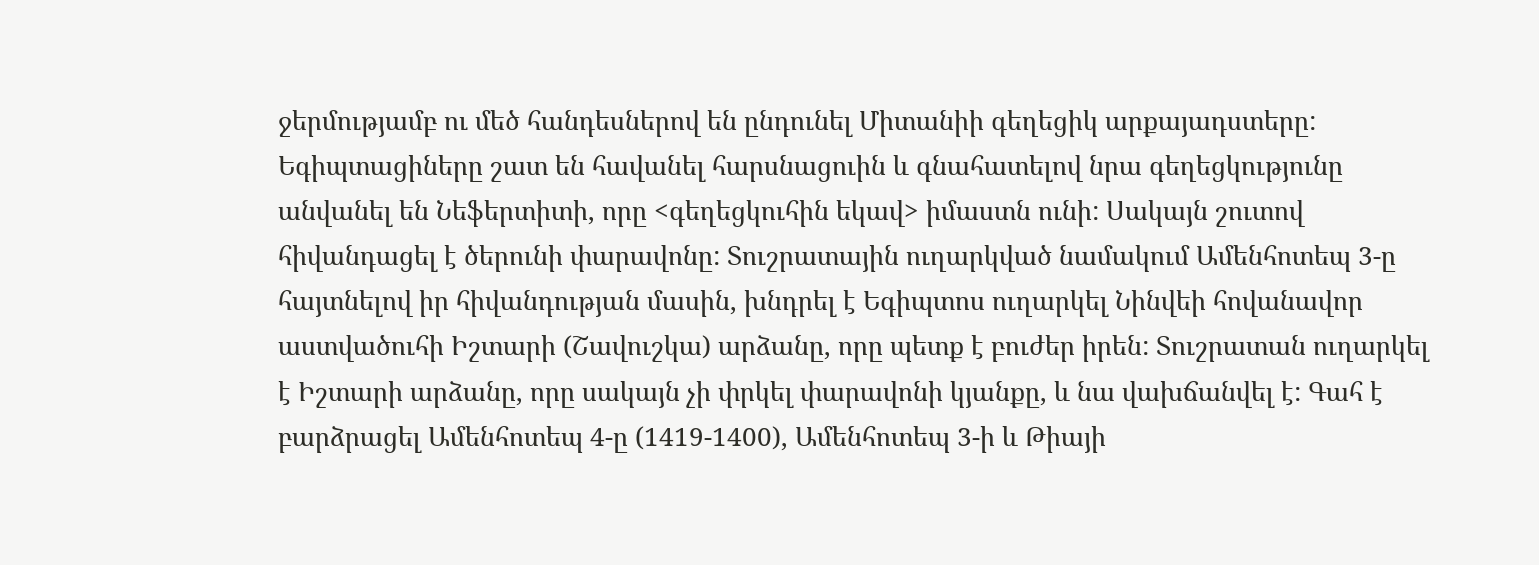ջերմությամբ ու մեծ հանդեսներով են ընդունել Միտանիի գեղեցիկ արքայադստերը: Եգիպտացիները շատ են հավանել հարսնացուին և գնահատելով նրա գեղեցկությունը անվանել են Նեֆերտիտի, որը <գեղեցկուհին եկավ> իմաստն ունի: Սակայն շուտով հիվանդացել է ծերունի փարավոնը: Տուշրատային ուղարկված նամակում Ամենհոտեպ 3-ը հայտնելով իր հիվանդության մասին, խնդրել է Եգիպտոս ուղարկել Նինվեի հովանավոր աստվածուհի Իշտարի (Շավուշկա) արձանը, որը պետք է բուժեր իրեն: Տուշրատան ուղարկել է Իշտարի արձանը, որը սակայն չի փրկել փարավոնի կյանքը, և նա վախճանվել է: Գահ է բարձրացել Ամենհոտեպ 4-ը (1419-1400), Ամենհոտեպ 3-ի և Թիայի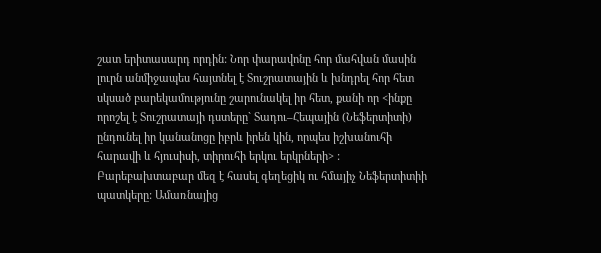շատ երիտասարդ որդին: Նոր փարավոնը հոր մահվան մասին լուրն անմիջապես հայտնել է Տուշրատային և խնդրել հոր հետ սկսած բարեկամությունը շարունակել իր հետ, քանի որ <ինքը որոշել է Տուշրատայի դստերը` Տադու–Հեպային (Նեֆերտիտի) ընդունել իր կանանոցը իբրև իրեն կին, որպես իշխանուհի հարավի և հյուսիսի, տիրուհի երկու երկրների> : Բարեբախտաբար մեզ է հասել գեղեցիկ ու հմայիչ Նեֆերտիտիի պատկերը: Ամառնայից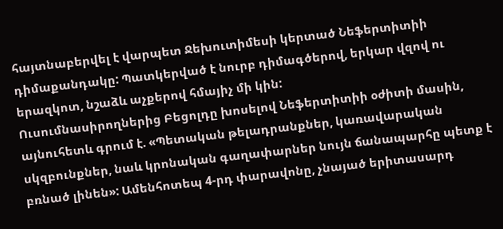հայտնաբերվել է վարպետ Ջեխուտիմեսի կերտած Նեֆերտիտիի դիմաքանդակը: Պատկերված է նուրբ դիմագծերով, երկար վզով ու երազկոտ, նշաձև աչքերով հմայիչ մի կին:
Ուսումնասիրողներից Բեցոլդը խոսելով Նեֆերտիտիի օժիտի մասին, այնուհետև գրում է. «Պետական թելադրանքներ, կառավարական սկզբունքներ, նաև կրոնական գաղափարներ նույն ճանապարհը պետք է բռնած լինեն»: Ամենհոտեպ 4-րդ փարավոնը, չնայած երիտասարդ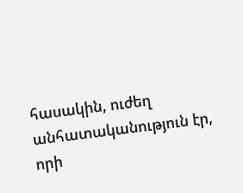հասակին, ուժեղ անհատականություն էր, որի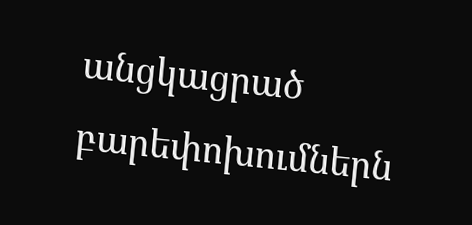անցկացրած բարեփոխումներն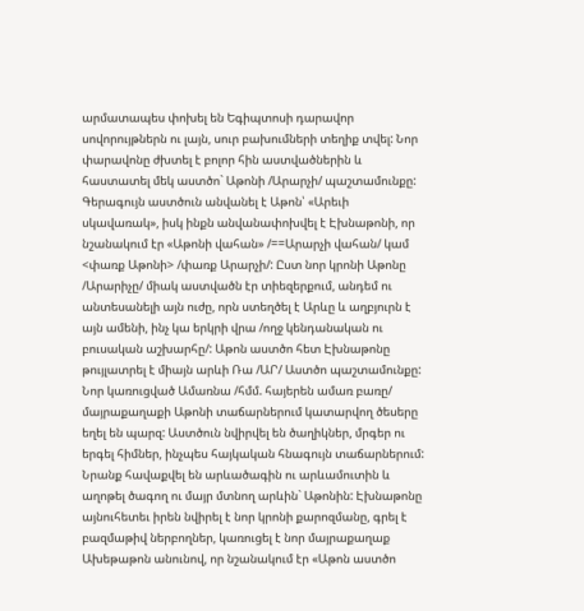արմատապես փոխել են Եգիպտոսի դարավոր սովորույթներն ու լայն, սուր բախումների տեղիք տվել: Նոր փարավոնը ժխտել է բոլոր հին աստվածներին և հաստատել մեկ աստծո` Աթոնի /Արարչի/ պաշտամունքը: Գերագույն աստծուն անվանել է Աթոն՝ «Արեւի սկավառակ», իսկ ինքն անվանափոխվել է Էխնաթոնի, որ նշանակում էր «Աթոնի վահան» /==Արարչի վահան/ կամ <փառք Աթոնի> /փառք Արարչի/: Ըստ նոր կրոնի Աթոնը /Արարիչը/ միակ աստվածն էր տիեզերքում, անդեմ ու անտեսանելի այն ուժը, որն ստեղծել է Արևը և աղբյուրն է այն ամենի, ինչ կա երկրի վրա /ողջ կենդանական ու բուսական աշխարհը/: Աթոն աստծո հետ Էխնաթոնը թույլատրել է միայն արևի Ռա /ԱՐ/ Աստծո պաշտամունքը: Նոր կառուցված Ամառնա /հմմ. հայերեն ամառ բառը/ մայրաքաղաքի Աթոնի տաճարներում կատարվող ծեսերը եղել են պարզ: Աստծուն նվիրվել են ծաղիկներ, մրգեր ու երգել հիմներ, ինչպես հայկական հնագույն տաճարներում: Նրանք հավաքվել են արևածագին ու արևամուտին և աղոթել ծագող ու մայր մտնող արևին` Աթոնին: Էխնաթոնը այնուհետեւ իրեն նվիրել է նոր կրոնի քարոզմանը, գրել է բազմաթիվ ներբողներ, կառուցել է նոր մայրաքաղաք Ախեթաթոն անունով, որ նշանակում էր «Աթոն աստծո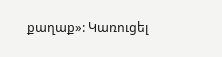քաղաք»: Կառուցել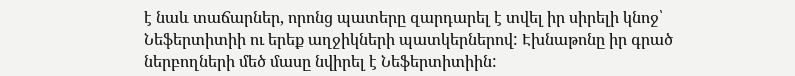է նաև տաճարներ, որոնց պատերը զարդարել է տվել իր սիրելի կնոջ՝ Նեֆերտիտիի ու երեք աղջիկների պատկերներով: Էխնաթոնը իր գրած ներբողների մեծ մասը նվիրել է Նեֆերտիտիին: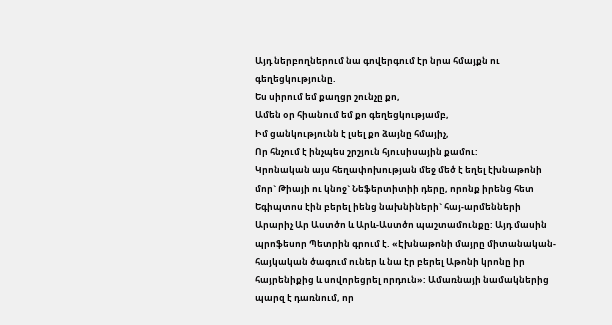Այդ ներբողներում նա գովերգում էր նրա հմայքն ու գեղեցկությունը.
Ես սիրում եմ քաղցր շունչը քո,
Ամեն օր հիանում եմ քո գեղեցկությամբ,
Իմ ցանկությունն է լսել քո ձայնը հմայիչ,
Որ հնչում է ինչպես շրշյուն հյուսիսային քամու:
Կրոնական այս հեղափոխության մեջ մեծ է եղել էխնաթոնի մոր` Թիայի ու կնոջ` Նեֆերտիտիի դերը, որոնք իրենց հետ Եգիպտոս էին բերել իենց նախնիների` հայ-արմենների Արարիչ Ար Աստծո և Արև-Աստծո պաշտամունքը: Այդ մասին պրոֆեսոր Պետրին գրում է. «Էխնաթոնի մայրը միտանական-հայկական ծագում ուներ և նա էր բերել Աթոնի կրոնը իր հայրենիքից և սովորեցրել որդուն»: Ամառնայի նամակներից պարզ է դառնում, որ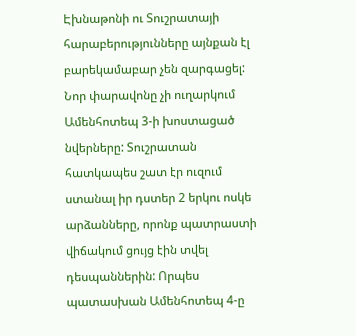Էխնաթոնի ու Տուշրատայի հարաբերությունները այնքան էլ բարեկամաբար չեն զարգացել: Նոր փարավոնը չի ուղարկում Ամենհոտեպ 3-ի խոստացած նվերները: Տուշրատան հատկապես շատ էր ուզում ստանալ իր դստեր 2 երկու ոսկե արձանները, որոնք պատրաստի վիճակում ցույց էին տվել դեսպաններին: Որպես պատասխան Ամենհոտեպ 4-ը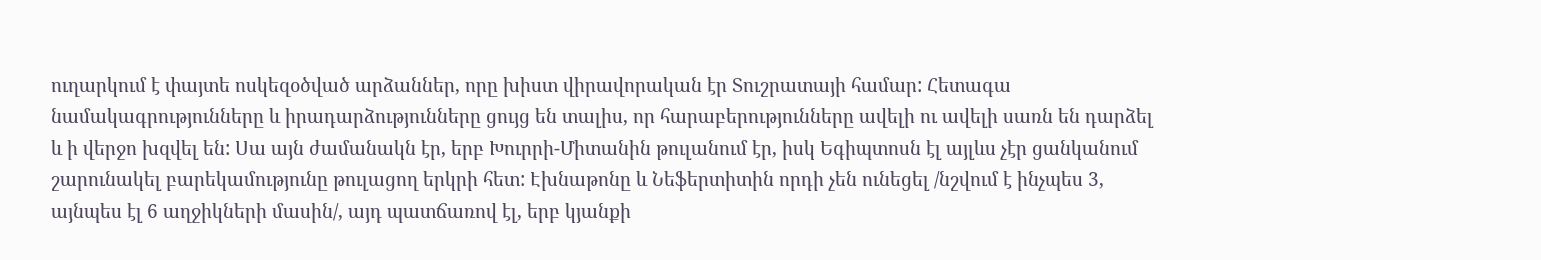ուղարկում է փայտե ոսկեզօծված արձաններ, որը խիստ վիրավորական էր Տուշրատայի համար: Հետագա նամակագրությունները և իրադարձությունները ցույց են տալիս, որ հարաբերությունները ավելի ու ավելի սառն են դարձել և ի վերջո խզվել են: Սա այն ժամանակն էր, երբ Խուրրի-Միտանին թուլանում էր, իսկ Եգիպտոսն էլ այլևս չէր ցանկանում շարունակել բարեկամությունը թուլացող երկրի հետ: Էխնաթոնը և Նեֆերտիտին որդի չեն ունեցել /նշվում է ինչպես 3, այնպես էլ 6 աղջիկների մասին/, այդ պատճառով էլ, երբ կյանքի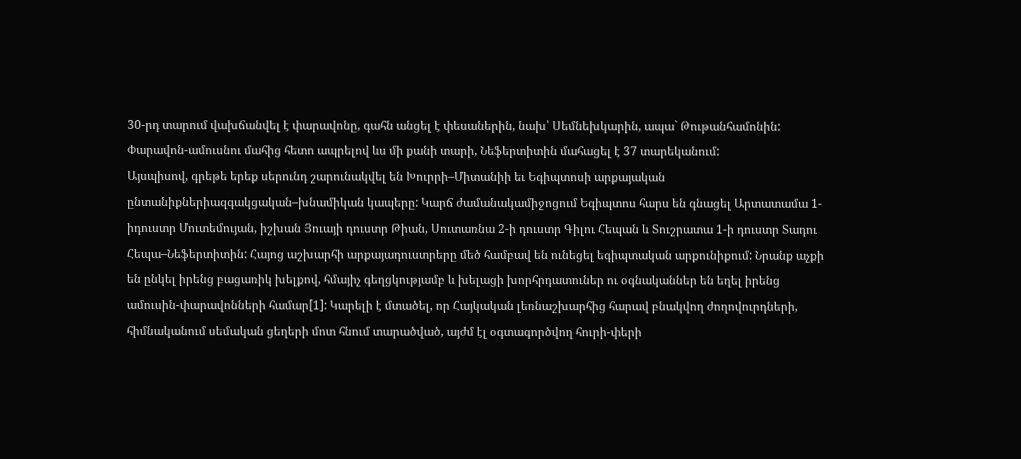30-րդ տարում վախճանվել է փարավոնը, գահն անցել է փեսաներին, նախ՝ Սեմնեխկարին, ապա` Թութանհամոնին: Փարավոն-ամուսնու մահից հետո ապրելով ևս մի քանի տարի, Նեֆերտիտին մահացել է 37 տարեկանում:
Այսպիսով, գրեթե երեք սերունդ շարունակվել են Խուրրի–Միտանիի եւ Եգիպտոսի արքայական ընտանիքներիազգակցական–խնամիկան կապերը: Կարճ ժամանակամիջոցում Եգիպտոս հարս են գնացել Արտատամա 1-իդուստր Մուտեմույան, իշխան Յուայի դուստր Թիան, Սուտառնա 2-ի դուստր Գիլու Հեպան և Տուշրատա 1-ի դուստր Տադու Հեպա–Նեֆերտիտին: Հայոց աշխարհի արքայադուստրերը մեծ համբավ են ունեցել եգիպտական արքունիքում: Նրանք աչքի են ընկել իրենց բացառիկ խելքով, հմայիչ գեղցկությամբ և խելացի խորհրդատուներ ու օգնականներ են եղել իրենց ամուսին-փարավոնների համար[1]: Կարելի է մտածել, որ Հայկական լեռնաշխարհից հարավ բնակվող ժողովուրդների, հիմնականում սեմական ցեղերի մոտ հնում տարածված, այժմ էլ օգտագործվող հուրի-փերի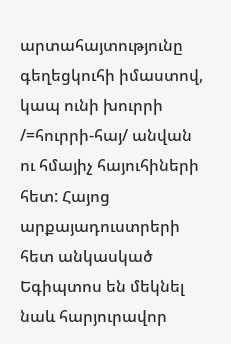արտահայտությունը գեղեցկուհի իմաստով, կապ ունի խուրրի /=հուրրի-հայ/ անվան ու հմայիչ հայուհիների հետ: Հայոց արքայադուստրերի հետ անկասկած Եգիպտոս են մեկնել նաև հարյուրավոր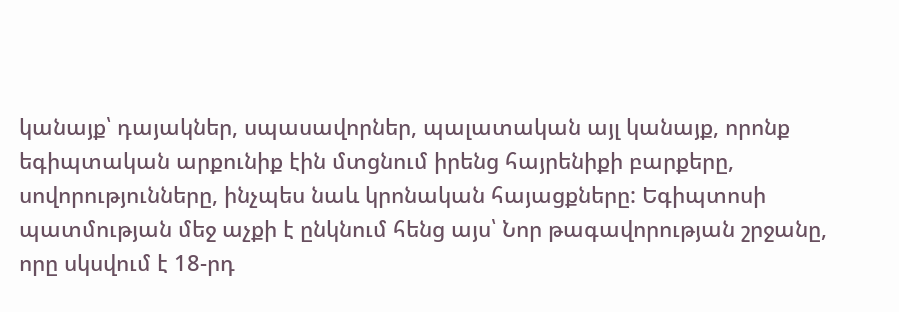կանայք՝ դայակներ, սպասավորներ, պալատական այլ կանայք, որոնք եգիպտական արքունիք էին մտցնում իրենց հայրենիքի բարքերը, սովորությունները, ինչպես նաև կրոնական հայացքները: Եգիպտոսի պատմության մեջ աչքի է ընկնում հենց այս՝ Նոր թագավորության շրջանը, որը սկսվում է 18-րդ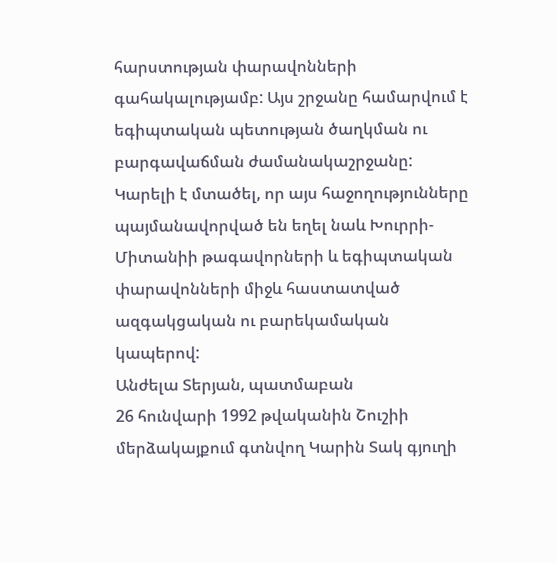հարստության փարավոնների գահակալությամբ: Այս շրջանը համարվում է եգիպտական պետության ծաղկման ու բարգավաճման ժամանակաշրջանը: Կարելի է մտածել, որ այս հաջողությունները պայմանավորված են եղել նաև Խուրրի-Միտանիի թագավորների և եգիպտական փարավոնների միջև հաստատված ազգակցական ու բարեկամական կապերով:
Անժելա Տերյան, պատմաբան
26 հունվարի 1992 թվականին Շուշիի մերձակայքում գտնվող Կարին Տակ գյուղի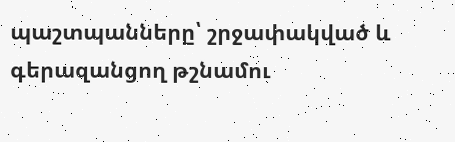պաշտպանները՝ շրջափակված և գերազանցող թշնամու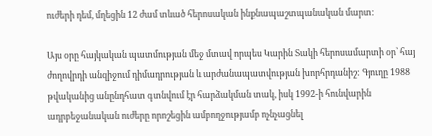ուժերի դեմ, մղեցին 12 ժամ տևած հերոսական ինքնապաշտպանական մարտ:

Այս օրը հայկական պատմության մեջ մտավ որպես Կարին Տակի հերոսամարտի օր՝ հայ ժողովրդի անզիջում դիմադրության և արժանապատվության խորհրդանիշ: Գյուղը 1988 թվականից անընդհատ գտնվում էր հարձակման տակ, իսկ 1992-ի հունվարին ադրբեջանական ուժերը որոշեցին ամբողջությամբ ոչնչացնել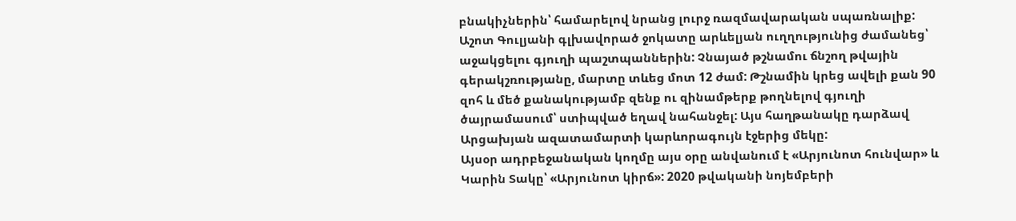բնակիչներին՝ համարելով նրանց լուրջ ռազմավարական սպառնալիք:
Աշոտ Գուլյանի գլխավորած ջոկատը արևելյան ուղղությունից ժամանեց՝ աջակցելու գյուղի պաշտպաններին: Չնայած թշնամու ճնշող թվային գերակշռությանը, մարտը տևեց մոտ 12 ժամ: Թշնամին կրեց ավելի քան 90 զոհ և մեծ քանակությամբ զենք ու զինամթերք թողնելով գյուղի ծայրամասում՝ ստիպված եղավ նահանջել: Այս հաղթանակը դարձավ Արցախյան ազատամարտի կարևորագույն էջերից մեկը:
Այսօր ադրբեջանական կողմը այս օրը անվանում է «Արյունոտ հունվար» և Կարին Տակը՝ «Արյունոտ կիրճ»: 2020 թվականի նոյեմբերի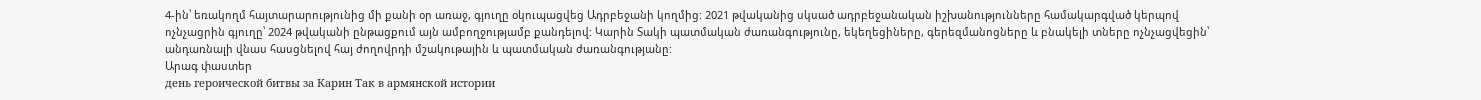4-ին՝ եռակողմ հայտարարությունից մի քանի օր առաջ, գյուղը օկուպացվեց Ադրբեջանի կողմից: 2021 թվականից սկսած ադրբեջանական իշխանությունները համակարգված կերպով ոչնչացրին գյուղը՝ 2024 թվականի ընթացքում այն ամբողջությամբ քանդելով: Կարին Տակի պատմական ժառանգությունը, եկեղեցիները, գերեզմանոցները և բնակելի տները ոչնչացվեցին՝ անդառնալի վնաս հասցնելով հայ ժողովրդի մշակութային և պատմական ժառանգությանը:
Արագ փաստեր
день героической битвы за Карин Так в армянской истории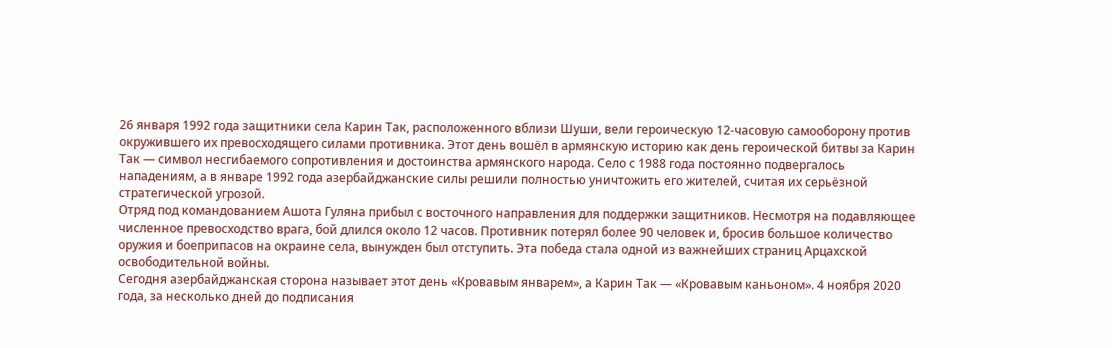26 января 1992 года защитники села Карин Так, расположенного вблизи Шуши, вели героическую 12-часовую самооборону против окружившего их превосходящего силами противника. Этот день вошёл в армянскую историю как день героической битвы за Карин Так — символ несгибаемого сопротивления и достоинства армянского народа. Село с 1988 года постоянно подвергалось нападениям, а в январе 1992 года азербайджанские силы решили полностью уничтожить его жителей, считая их серьёзной стратегической угрозой.
Отряд под командованием Ашота Гуляна прибыл с восточного направления для поддержки защитников. Несмотря на подавляющее численное превосходство врага, бой длился около 12 часов. Противник потерял более 90 человек и, бросив большое количество оружия и боеприпасов на окраине села, вынужден был отступить. Эта победа стала одной из важнейших страниц Арцахской освободительной войны.
Сегодня азербайджанская сторона называет этот день «Кровавым январем», а Карин Так — «Кровавым каньоном». 4 ноября 2020 года, за несколько дней до подписания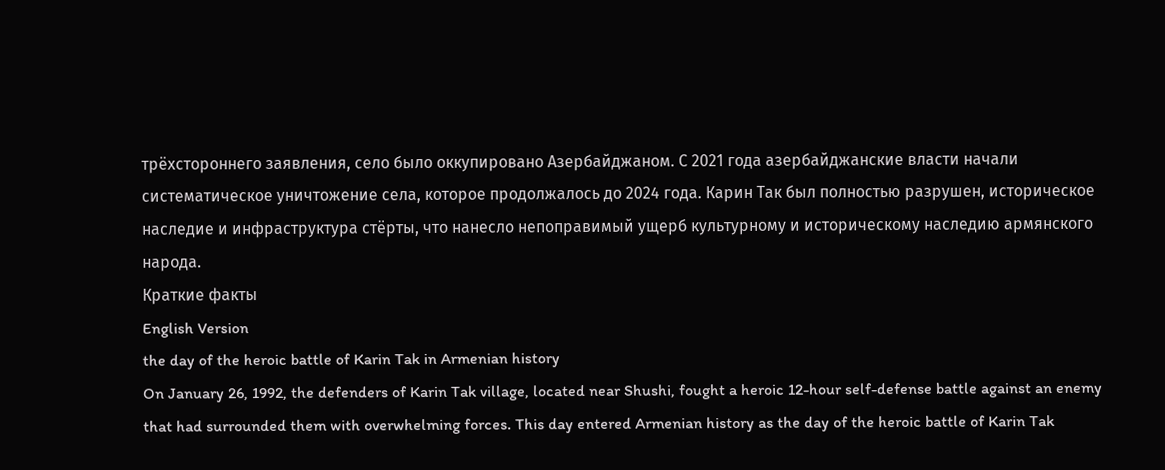трёхстороннего заявления, село было оккупировано Азербайджаном. С 2021 года азербайджанские власти начали систематическое уничтожение села, которое продолжалось до 2024 года. Карин Так был полностью разрушен, историческое наследие и инфраструктура стёрты, что нанесло непоправимый ущерб культурному и историческому наследию армянского народа.
Краткие факты
English Version
the day of the heroic battle of Karin Tak in Armenian history
On January 26, 1992, the defenders of Karin Tak village, located near Shushi, fought a heroic 12-hour self-defense battle against an enemy that had surrounded them with overwhelming forces. This day entered Armenian history as the day of the heroic battle of Karin Tak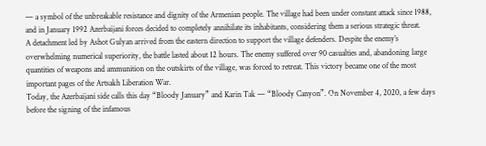— a symbol of the unbreakable resistance and dignity of the Armenian people. The village had been under constant attack since 1988, and in January 1992 Azerbaijani forces decided to completely annihilate its inhabitants, considering them a serious strategic threat.
A detachment led by Ashot Gulyan arrived from the eastern direction to support the village defenders. Despite the enemy’s overwhelming numerical superiority, the battle lasted about 12 hours. The enemy suffered over 90 casualties and, abandoning large quantities of weapons and ammunition on the outskirts of the village, was forced to retreat. This victory became one of the most important pages of the Artsakh Liberation War.
Today, the Azerbaijani side calls this day “Bloody January” and Karin Tak — “Bloody Canyon”. On November 4, 2020, a few days before the signing of the infamous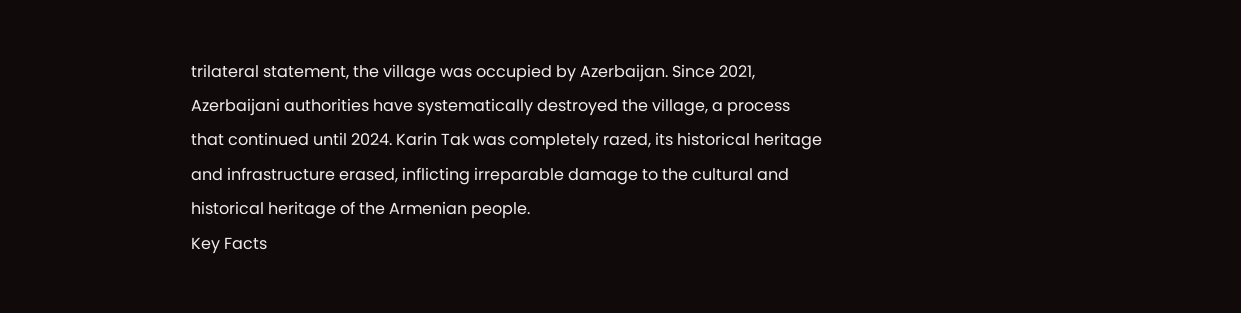trilateral statement, the village was occupied by Azerbaijan. Since 2021, Azerbaijani authorities have systematically destroyed the village, a process that continued until 2024. Karin Tak was completely razed, its historical heritage and infrastructure erased, inflicting irreparable damage to the cultural and historical heritage of the Armenian people.
Key Facts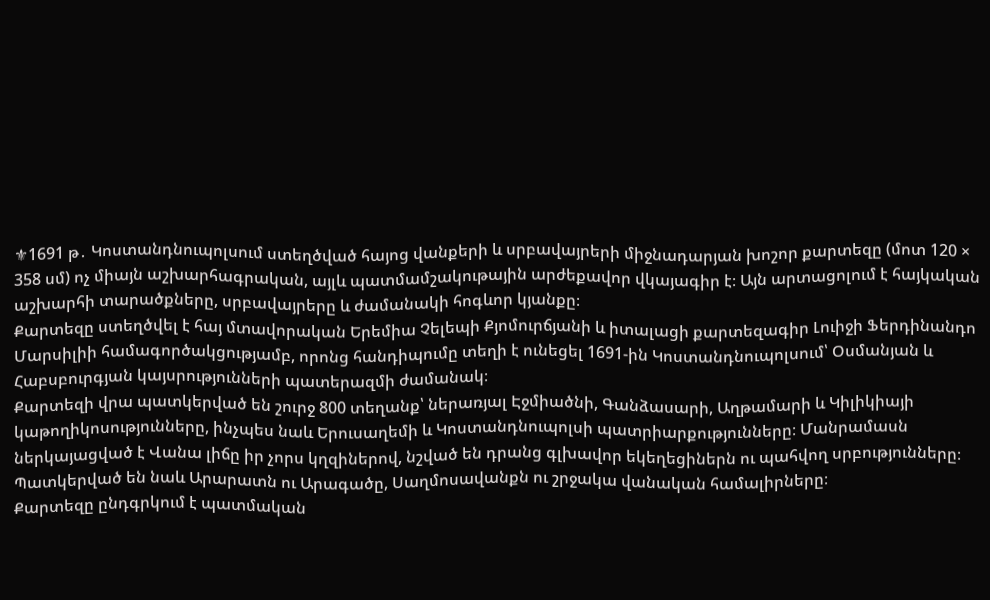⚜1691 թ․ Կոստանդնուպոլսում ստեղծված հայոց վանքերի և սրբավայրերի միջնադարյան խոշոր քարտեզը (մոտ 120 × 358 սմ) ոչ միայն աշխարհագրական, այլև պատմամշակութային արժեքավոր վկայագիր է։ Այն արտացոլում է հայկական աշխարհի տարածքները, սրբավայրերը և ժամանակի հոգևոր կյանքը։
Քարտեզը ստեղծվել է հայ մտավորական Երեմիա Չելեպի Քյոմուրճյանի և իտալացի քարտեզագիր Լուիջի Ֆերդինանդո Մարսիլիի համագործակցությամբ, որոնց հանդիպումը տեղի է ունեցել 1691-ին Կոստանդնուպոլսում՝ Օսմանյան և Հաբսբուրգյան կայսրությունների պատերազմի ժամանակ։
Քարտեզի վրա պատկերված են շուրջ 800 տեղանք՝ ներառյալ Էջմիածնի, Գանձասարի, Աղթամարի և Կիլիկիայի կաթողիկոսությունները, ինչպես նաև Երուսաղեմի և Կոստանդնուպոլսի պատրիարքությունները։ Մանրամասն ներկայացված է Վանա լիճը իր չորս կղզիներով, նշված են դրանց գլխավոր եկեղեցիներն ու պահվող սրբությունները։ Պատկերված են նաև Արարատն ու Արագածը, Սաղմոսավանքն ու շրջակա վանական համալիրները։
Քարտեզը ընդգրկում է պատմական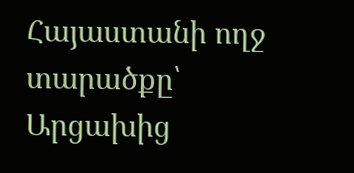Հայաստանի ողջ տարածքը՝ Արցախից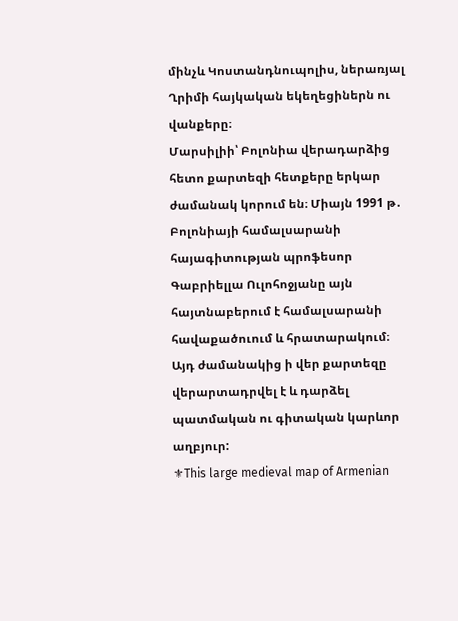մինչև Կոստանդնուպոլիս, ներառյալ Ղրիմի հայկական եկեղեցիներն ու վանքերը։
Մարսիլիի՝ Բոլոնիա վերադարձից հետո քարտեզի հետքերը երկար ժամանակ կորում են։ Միայն 1991 թ․ Բոլոնիայի համալսարանի հայագիտության պրոֆեսոր Գաբրիելլա Ուլոհոջյանը այն հայտնաբերում է համալսարանի հավաքածուում և հրատարակում։
Այդ ժամանակից ի վեր քարտեզը վերարտադրվել է և դարձել պատմական ու գիտական կարևոր աղբյուր:
⚜This large medieval map of Armenian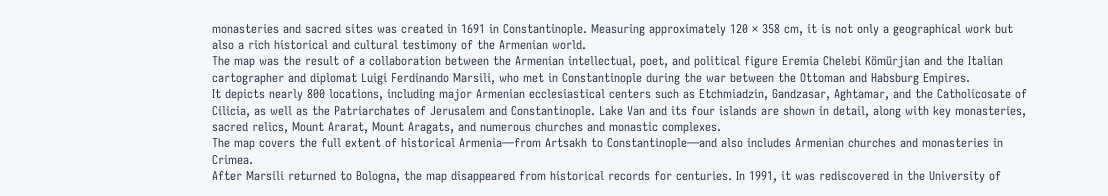monasteries and sacred sites was created in 1691 in Constantinople. Measuring approximately 120 × 358 cm, it is not only a geographical work but also a rich historical and cultural testimony of the Armenian world.
The map was the result of a collaboration between the Armenian intellectual, poet, and political figure Eremia Chelebi Kömürjian and the Italian cartographer and diplomat Luigi Ferdinando Marsili, who met in Constantinople during the war between the Ottoman and Habsburg Empires.
It depicts nearly 800 locations, including major Armenian ecclesiastical centers such as Etchmiadzin, Gandzasar, Aghtamar, and the Catholicosate of Cilicia, as well as the Patriarchates of Jerusalem and Constantinople. Lake Van and its four islands are shown in detail, along with key monasteries, sacred relics, Mount Ararat, Mount Aragats, and numerous churches and monastic complexes.
The map covers the full extent of historical Armenia—from Artsakh to Constantinople—and also includes Armenian churches and monasteries in Crimea.
After Marsili returned to Bologna, the map disappeared from historical records for centuries. In 1991, it was rediscovered in the University of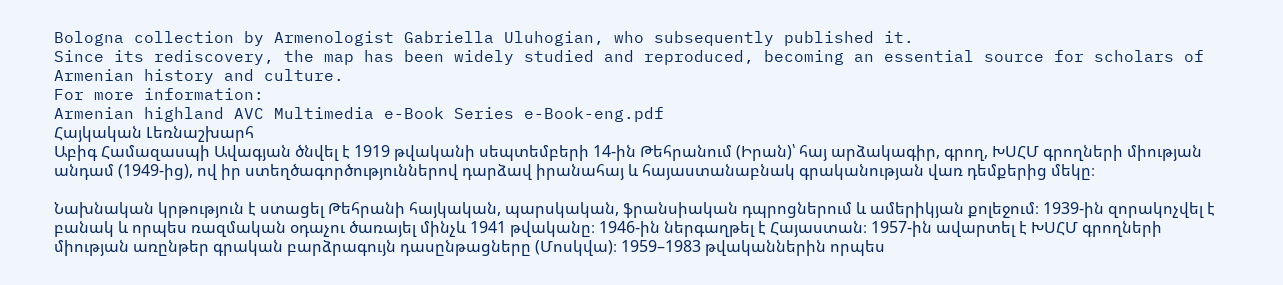Bologna collection by Armenologist Gabriella Uluhogian, who subsequently published it.
Since its rediscovery, the map has been widely studied and reproduced, becoming an essential source for scholars of Armenian history and culture.
For more information:
Armenian highland AVC Multimedia e-Book Series e-Book-eng.pdf
Հայկական Լեռնաշխարհ
Աբիգ Համազասպի Ավագյան ծնվել է 1919 թվականի սեպտեմբերի 14-ին Թեհրանում (Իրան)՝ հայ արձակագիր, գրող, ԽՍՀՄ գրողների միության անդամ (1949-ից), ով իր ստեղծագործություններով դարձավ իրանահայ և հայաստանաբնակ գրականության վառ դեմքերից մեկը։

Նախնական կրթություն է ստացել Թեհրանի հայկական, պարսկական, ֆրանսիական դպրոցներում և ամերիկյան քոլեջում։ 1939-ին զորակոչվել է բանակ և որպես ռազմական օդաչու ծառայել մինչև 1941 թվականը։ 1946-ին ներգաղթել է Հայաստան։ 1957-ին ավարտել է ԽՍՀՄ գրողների միության առընթեր գրական բարձրագույն դասընթացները (Մոսկվա)։ 1959–1983 թվականներին որպես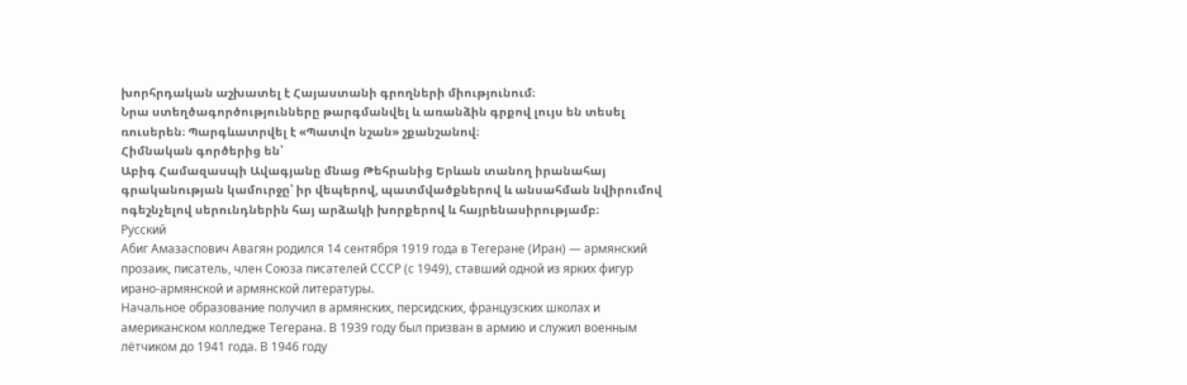խորհրդական աշխատել է Հայաստանի գրողների միությունում։
Նրա ստեղծագործությունները թարգմանվել և առանձին գրքով լույս են տեսել ռուսերեն։ Պարգևատրվել է «Պատվո նշան» շքանշանով։
Հիմնական գործերից են՝
Աբիգ Համազասպի Ավագյանը մնաց Թեհրանից Երևան տանող իրանահայ գրականության կամուրջը՝ իր վեպերով, պատմվածքներով և անսահման նվիրումով ոգեշնչելով սերունդներին հայ արձակի խորքերով և հայրենասիրությամբ։
Русский
Абиг Амазаспович Авагян родился 14 сентября 1919 года в Тегеране (Иран) — армянский прозаик, писатель, член Союза писателей СССР (с 1949), ставший одной из ярких фигур ирано-армянской и армянской литературы.
Начальное образование получил в армянских, персидских, французских школах и американском колледже Тегерана. В 1939 году был призван в армию и служил военным лётчиком до 1941 года. В 1946 году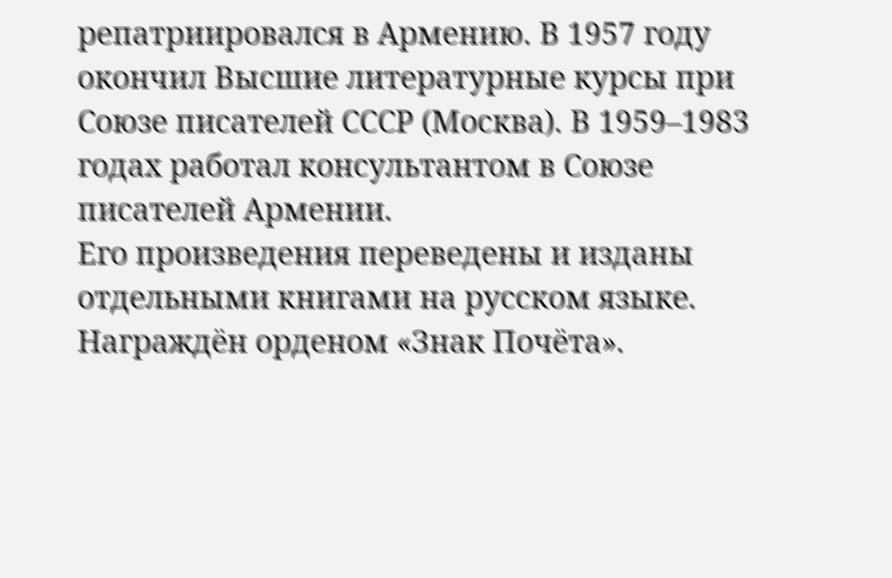репатриировался в Армению. В 1957 году окончил Высшие литературные курсы при Союзе писателей СССР (Москва). В 1959–1983 годах работал консультантом в Союзе писателей Армении.
Его произведения переведены и изданы отдельными книгами на русском языке. Награждён орденом «Знак Почёта».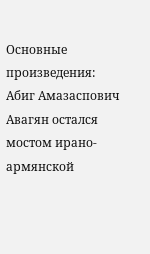Основные произведения:
Абиг Амазаспович Авагян остался мостом ирано-армянской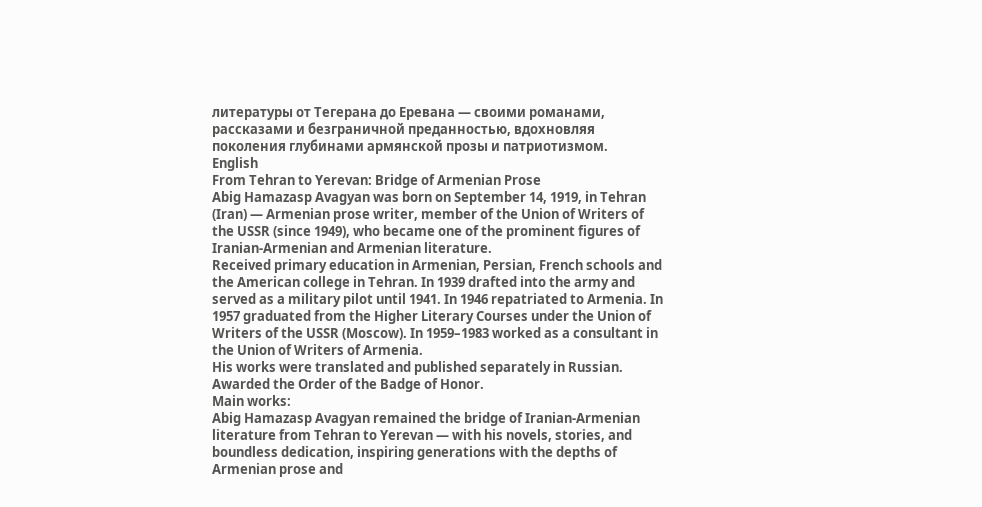литературы от Тегерана до Еревана — своими романами, рассказами и безграничной преданностью, вдохновляя поколения глубинами армянской прозы и патриотизмом.
English
From Tehran to Yerevan: Bridge of Armenian Prose
Abig Hamazasp Avagyan was born on September 14, 1919, in Tehran (Iran) — Armenian prose writer, member of the Union of Writers of the USSR (since 1949), who became one of the prominent figures of Iranian-Armenian and Armenian literature.
Received primary education in Armenian, Persian, French schools and the American college in Tehran. In 1939 drafted into the army and served as a military pilot until 1941. In 1946 repatriated to Armenia. In 1957 graduated from the Higher Literary Courses under the Union of Writers of the USSR (Moscow). In 1959–1983 worked as a consultant in the Union of Writers of Armenia.
His works were translated and published separately in Russian. Awarded the Order of the Badge of Honor.
Main works:
Abig Hamazasp Avagyan remained the bridge of Iranian-Armenian literature from Tehran to Yerevan — with his novels, stories, and boundless dedication, inspiring generations with the depths of Armenian prose and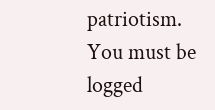patriotism.
You must be logged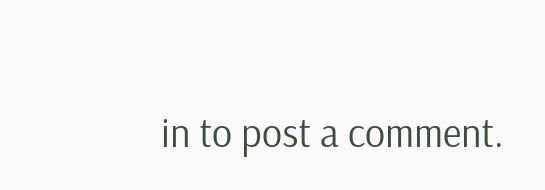in to post a comment.